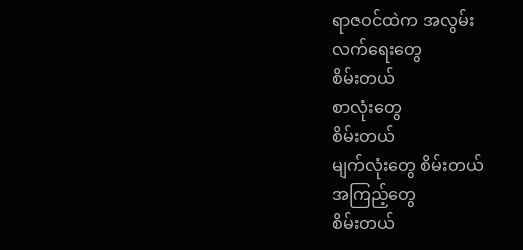ရာဇဝင်ထဲက အလွမ်း
လက်ရေးတွေ
စိမ်းတယ်
စာလုံးတွေ
စိမ်းတယ်
မျက်လုံးတွေ စိမ်းတယ်
အကြည့်တွေ
စိမ်းတယ်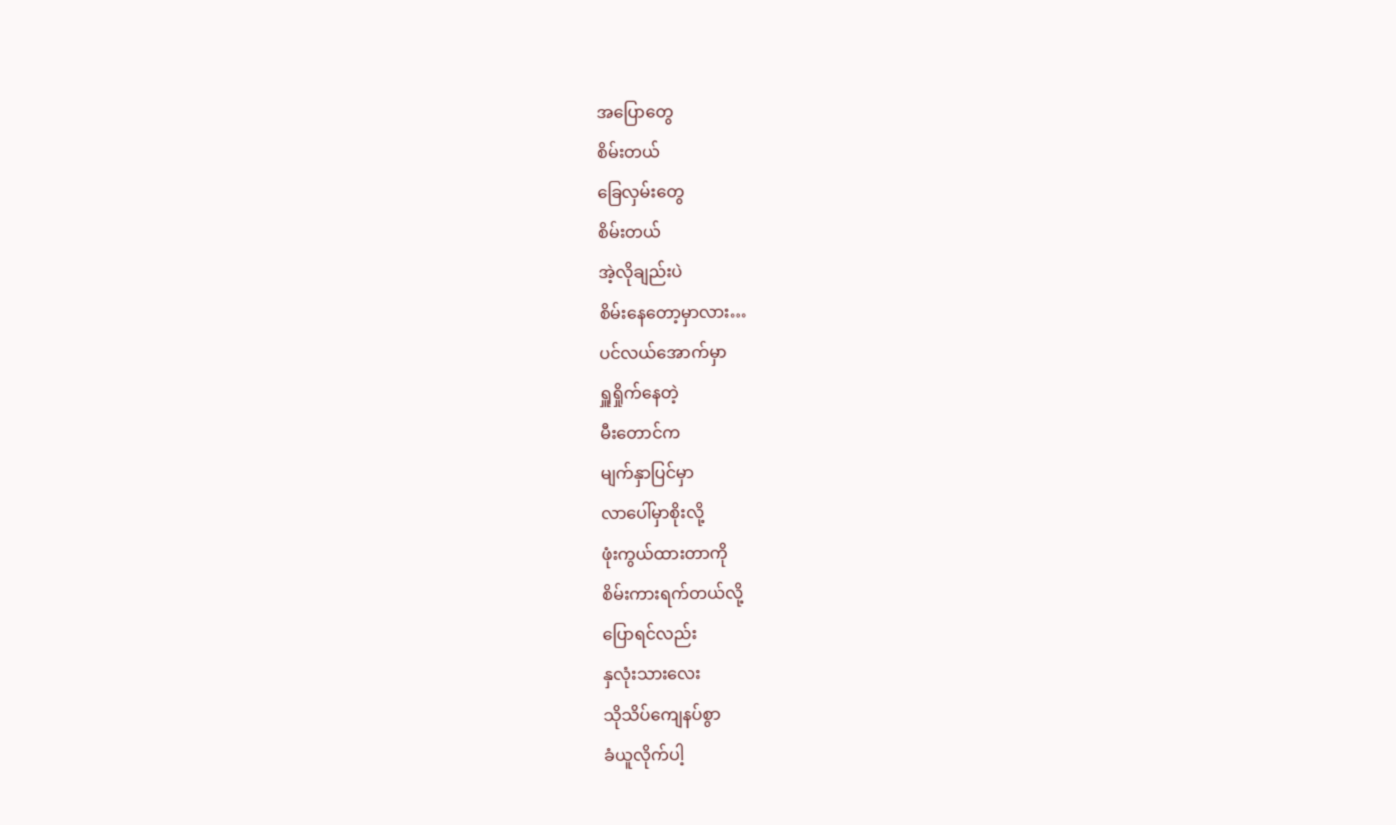အပြောတွေ
စိမ်းတယ်
ခြေလှမ်းတွေ
စိမ်းတယ်
အဲ့လိုချည်းပဲ
စိမ်းနေတော့မှာလား…
ပင်လယ်အောက်မှာ
ရှူရှိုက်နေတဲ့
မီးတောင်က
မျက်နှာပြင်မှာ
လာပေါ်မှာစိုးလို့
ဖုံးကွယ်ထားတာကို
စိမ်းကားရက်တယ်လို့
ပြောရင်လည်း
နှလုံးသားလေး
သိုသိပ်ကျေနပ်စွာ
ခံယူလိုက်ပါ့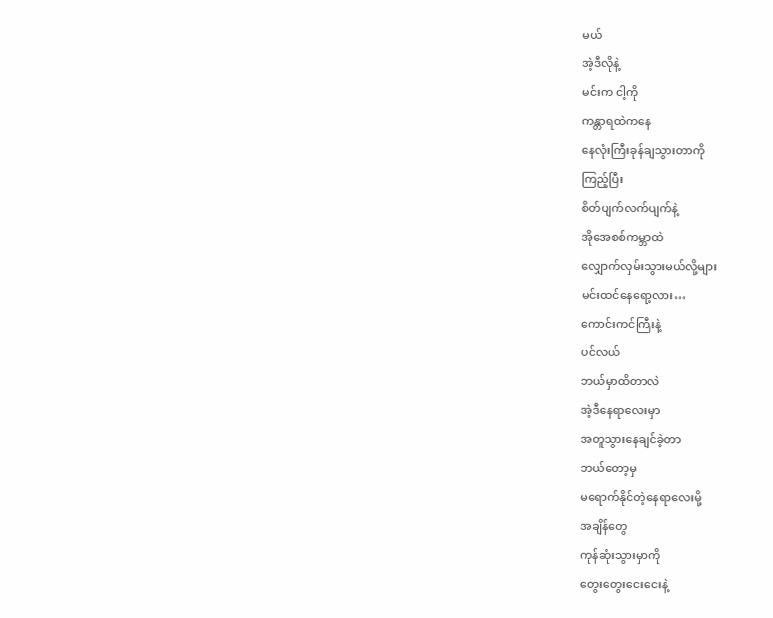မယ်
အဲ့ဒီလိုနဲ့
မင်းက ငါ့ကို
ကန္တာရထဲကနေ
နေလုံးကြီးခုန်ချသွားတာကို
ကြည့်ပြီး
စိတ်ပျက်လက်ပျက်နဲ့
အိုအေစစ်ကမ္ဘာထဲ
လျှောက်လှမ်းသွားမယ်လို့များ
မင်းထင်နေရော့လား…
ကောင်းကင်ကြီးနဲ့
ပင်လယ်
ဘယ်မှာထိတာလဲ
အဲ့ဒီနေရာလေးမှာ
အတူသွားနေချင်ခဲ့တာ
ဘယ်တော့မှ
မရောက်နိုင်တဲ့နေရာလေးမို့
အချိန်တွေ
ကုန်ဆုံးသွားမှာကို
တွေးတွေးငေးငေးနဲ့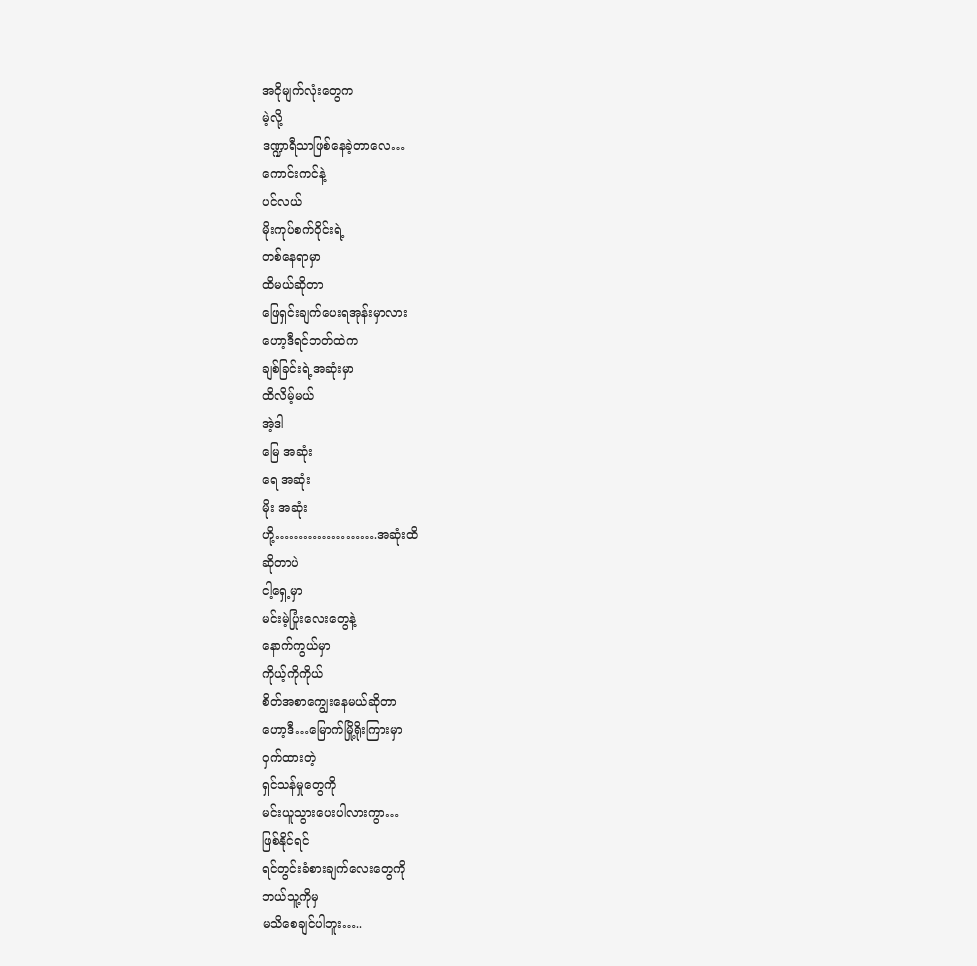အငိုမျက်လုံးတွေက
မဲ့လို့
ဒဏ္ဍာရီသာဖြစ်နေခဲ့တာလေ…
ကောင်းကင်နဲ့
ပင်လယ်
မိုးကုပ်စက်ဝိုင်းရဲ့
တစ်နေရာမှာ
ထိမယ်ဆိုတာ
ဖြေရှင်းချက်ပေးရအုန်းမှာလား
ဟော့ဒီရင်ဘတ်ထဲက
ချစ်ခြင်းရဲ့အဆုံးမှာ
ထိလိမ့်မယ်
အဲ့ဒါ
မြေ အဆုံး
ရေ အဆုံး
မိုး အဆုံး
ဟို့………………….အဆုံးထိ
ဆိုတာပဲ
ငါ့ရှေ့မှာ
မင်းမဲ့ပြုံးလေးတွေနဲ့
နောက်ကွယ်မှာ
ကိုယ့်ကိုကိုယ်
စိတ်အစာကျွေးနေမယ်ဆိုတာ
ဟော့ဒီ…မြောက်မြို့ရိုးကြားမှာ
ဝှက်ထားတဲ့
ရှင်သန်မှုတွေကို
မင်းယူသွားပေးပါလားကွာ…
ဖြစ်နိုင်ရင်
ရင်တွင်းခံစားချက်လေးတွေကို
ဘယ်သူ့ကိုမှ
မသိစေချင်ပါဘူး…..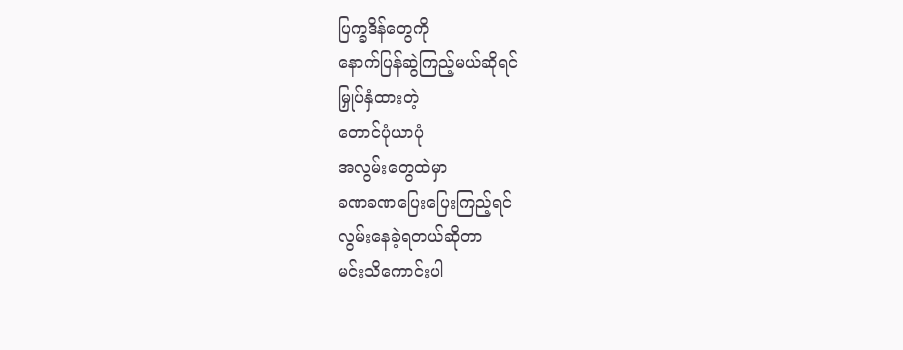ပြက္ခဒိန်တွေကို
နောက်ပြန်ဆွဲကြည့်မယ်ဆိုရင်
မြှုပ်နှံထားတဲ့
တောင်ပုံယာပုံ
အလွမ်းတွေထဲမှာ
ခဏခဏပြေးပြေးကြည့်ရင်
လွမ်းနေခဲ့ရတယ်ဆိုတာ
မင်းသိကောင်းပါ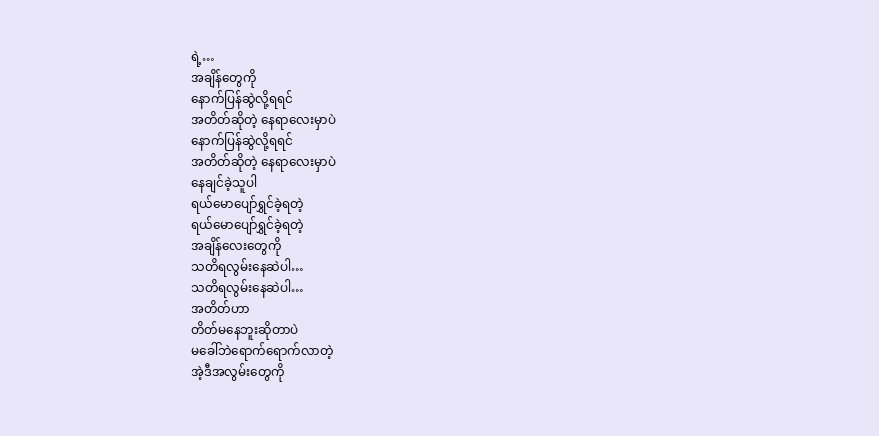ရဲ့…
အချိန်တွေကို
နောက်ပြန်ဆွဲလို့ရရင်
အတိတ်ဆိုတဲ့ နေရာလေးမှာပဲ
နောက်ပြန်ဆွဲလို့ရရင်
အတိတ်ဆိုတဲ့ နေရာလေးမှာပဲ
နေချင်ခဲ့သူပါ
ရယ်မောပျော်ရွှင်ခဲ့ရတဲ့
ရယ်မောပျော်ရွှင်ခဲ့ရတဲ့
အချိန်လေးတွေကို
သတိရလွမ်းနေဆဲပါ…
သတိရလွမ်းနေဆဲပါ…
အတိတ်ဟာ
တိတ်မနေဘူးဆိုတာပဲ
မခေါ်ဘဲရောက်ရောက်လာတဲ့
အဲ့ဒီအလွမ်းတွေကို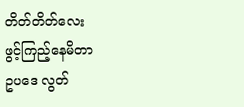တိတ်တိတ်လေး
ဖွင့်ကြည့်နေမိတာ
ဥပဒေ လွတ်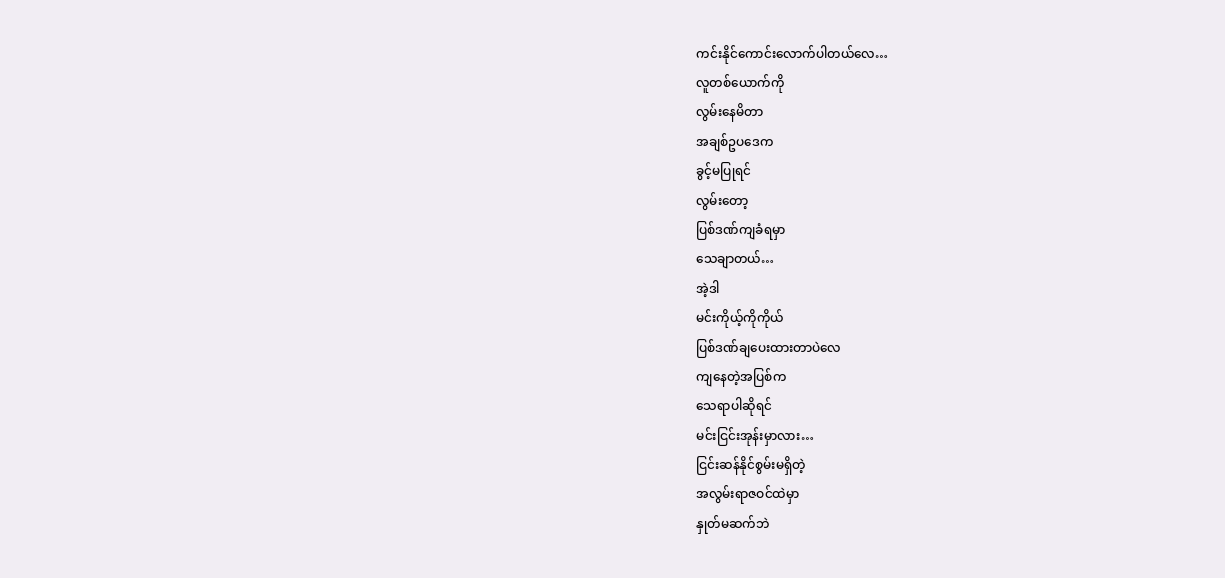ကင်းနိုင်ကောင်းလောက်ပါတယ်လေ…
လူတစ်ယောက်ကို
လွမ်းနေမိတာ
အချစ်ဥပဒေက
ခွင့်မပြုရင်
လွမ်းတော့
ပြစ်ဒဏ်ကျခံရမှာ
သေချာတယ်…
အဲ့ဒါ
မင်းကိုယ့်ကိုကိုယ်
ပြစ်ဒဏ်ချပေးထားတာပဲလေ
ကျနေတဲ့အပြစ်က
သေရာပါဆိုရင်
မင်းငြင်းအုန်းမှာလား…
ငြင်းဆန်နိုင်စွမ်းမရှိတဲ့
အလွမ်းရာဇဝင်ထဲမှာ
နှုတ်မဆက်ဘဲ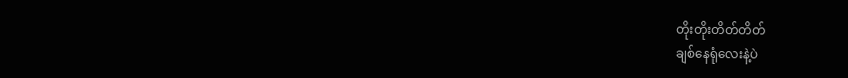တိုးတိုးတိတ်တိတ်
ချစ်နေရုံလေးနဲ့ပဲ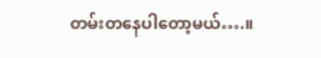တမ်းတနေပါတော့မယ်….။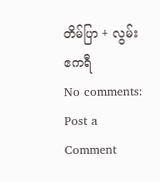တိမ်ပြာ + လွမ်းဧကရီ
No comments:
Post a Comment